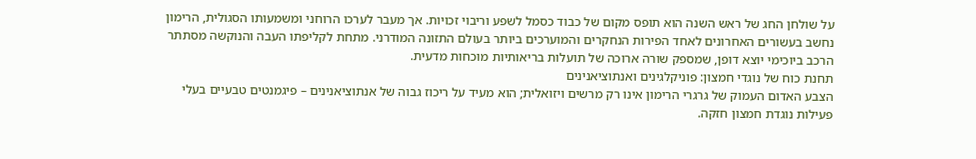על שולחן החג של ראש השנה הוא תופס מקום של כבוד כסמל לשפע וריבוי זכויות. אך מעבר לערכו הרוחני ומשמעותו הסגולית, הרימון נחשב בעשורים האחרונים לאחד הפירות הנחקרים והמוערכים ביותר בעולם התזונה המודרני. מתחת לקליפתו העבה והנוקשה מסתתר הרכב ביוכימי יוצא דופן, שמספק שורה ארוכה של תועלות בריאותיות מוכחות מדעית.
תחנת כוח של נוגדי חמצון: פוניקלגינים ואנתוציאנינים
הצבע האדום העמוק של גרגרי הרימון אינו רק מרשים ויזואלית; הוא מעיד על ריכוז גבוה של אנתוציאנינים – פיגמנטים טבעיים בעלי פעילות נוגדת חמצון חזקה.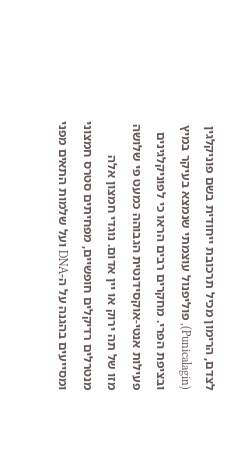לצדם, הרימון מכיל תרכובת ייחודית בשם פוניקלגין (Punicalagin), פוליפנול עוצמתי שנמצא בעיקר במיץ ובציפת הפרי. מחקרים רבים הראו כי לפוניקלגינים פעילות אנטי-אוקסידנטית הגבוהה כמעט פי שלושה מזו של תה ירוק או יין אדום. נוגדי חמצון אלה מנטרלים רדיקלים חופשיים, מפחיתים סטרס חמצוני ומסייעים בהגנה על ה-DNA ועל שלמות התאים מפני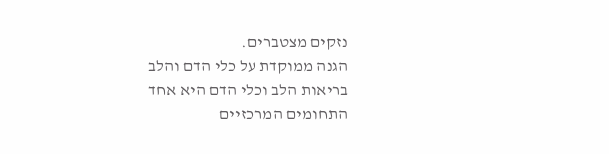נזקים מצטברים.
הגנה ממוקדת על כלי הדם והלב
בריאות הלב וכלי הדם היא אחד התחומים המרכזיים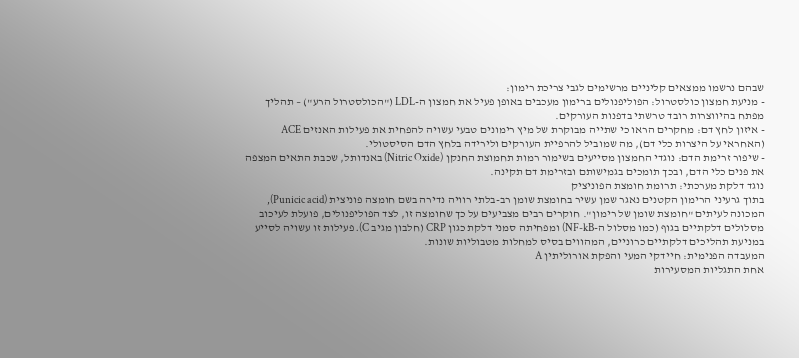שבהם נרשמו ממצאים קליניים מרשימים לגבי צריכת רימון:
- מניעת חמצון כולסטרול: הפוליפנולים ברימון מעכבים באופן פעיל את חמצון ה-LDL ("הכולסטרול הרע") – תהליך מפתח בהיווצרות רובד טרשתי בדפנות העורקים.
- איזון לחץ דם: מחקרים הראו כי שתייה מבוקרת של מיץ רימונים טבעי עשויה להפחית את פעילות האנזים ACE (האחראי על היצרות כלי דם), מה שמוביל להרפיית העורקים ולירידה בלחץ הדם הסיסטולי.
- שיפור זרימת הדם: נוגדי החמצון מסייעים בשימור רמות תחמוצת החנקן (Nitric Oxide) באנדותל, שכבת התאים המצפה את פנים כלי הדם, ובכך תומכים בגמישותם ובזרימת דם תקינה.
נוגד דלקת מערכתי: תרומת חומצת הפוניציק
בתוך גרעיני הרימון הקטנים נאגר שמן עשיר בחומצת שומן רב-בלתי רוויה נדירה בשם חומצה פוניצית (Punicic acid), המכונה לעיתים "חומצת שומן של רימון". חוקרים רבים מצביעים על כך שחומצה זו, לצד הפוליפנולים, פועלת לעיכוב מסלולים דלקתיים בגוף (כמו מסלול ה-NF-kB) ומפחיתה סמני דלקת כגון CRP (חלבון מגיב C). פעילות זו עשויה לסייע במניעת תהליכים דלקתיים כרוניים, המהווים בסיס למחלות מטבוליות שונות.
המעבדה הפנימית: חיידקי המעי והפקת אורוליתין A
אחת התגליות המסעירות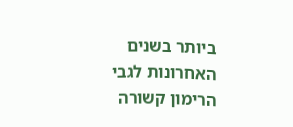ביותר בשנים האחרונות לגבי הרימון קשורה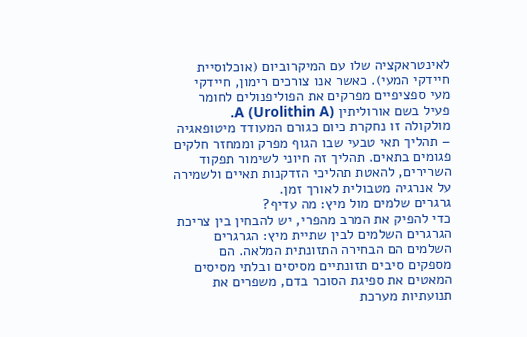לאינטראקציה שלו עם המיקרוביום (אוכלוסיית חיידקי המעי). כאשר אנו צורכים רימון, חיידקי מעי ספציפיים מפרקים את הפוליפנולים לחומר פעיל בשם אורוליתין A (Urolithin A).
מולקולה זו נחקרת כיום כגורם המעודד מיטופאגיה – תהליך תאי טבעי שבו הגוף מפרק וממחזר חלקים פגומים בתאים. תהליך זה חיוני לשימור תפקוד השרירים, להאטת תהליכי הזדקנות תאיים ולשמירה על אנרגיה מטבולית לאורך זמן.
גרגרים שלמים מול מיץ: מה עדיף?
כדי להפיק את המרב מהפרי, יש להבחין בין צריכת הגרגרים השלמים לבין שתיית מיץ: הגרגרים השלמים הם הבחירה התזונתית המלאה. הם מספקים סיבים תזונתיים מסיסים ובלתי מסיסים המאטים את ספיגת הסוכר בדם, משפרים את תנועתיות מערכת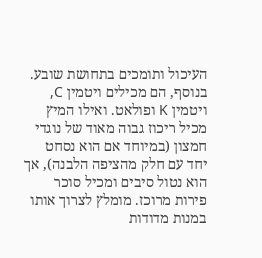העיכול ותומכים בתחושת שובע. בנוסף, הם מכילים ויטמין C, ויטמין K ופולאט. ואילו המיץ מכיל ריכוז גבוה מאוד של נוגדי חמצון (במיוחד אם הוא נסחט יחד עם חלק מהציפה הלבנה), אך הוא נטול סיבים ומכיל סוכר פירות מרוכז. מומלץ לצרוך אותו במנות מדודות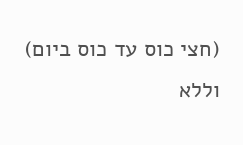(חצי כוס עד כוס ביום) וללא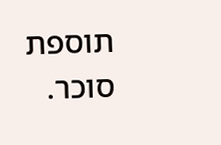תוספת סוכר.